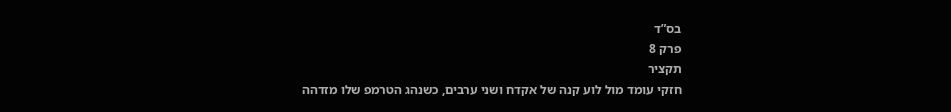בס”ד
פרק 8
תקציר
חזקי עומד מול לוע קנה של אקדח ושני ערבים, כשנהג הטרמפ שלו מזדהה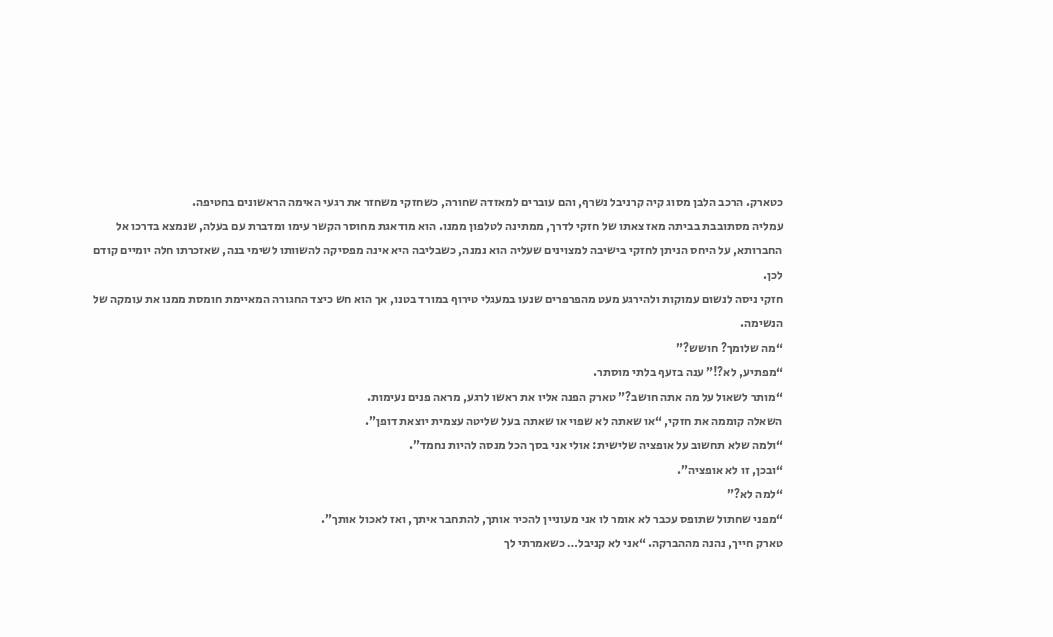כטארק. הרכב הלבן מסוג קיה קרניבל נשרף, והם עוברים למאזדה שחורה, כשחזקי משחזר את רגעי האימה הראשונים בחטיפה.
עמליה מסתובבת בביתה מאז צאתו של חזקי לדרך, ממתינה לטלפון ממנו. הוא מודאגת מחוסר הקשר עימו ומדברת עם בעלה, שנמצא בדרכו אל החברותא, על היחס הניתן לחזקי בישיבה למצוינים שעליה הוא נמנה, כשבליבה היא אינה מפסיקה להשוותו לשימי בנה, שאזכרתו חלה יומיים קודם לכן.
חזקי ניסה לנשום עמוקות ולהירגע מעט מהפרפרים שנעו במעגלי טירוף במורד בטנו, אך הוא חש כיצד החגורה המאיימת חומסת ממנו את עומקה של הנשימה.
“מה שלומך? חושש?”
“מפתיע, לא?!” ענה בזעף בלתי מוסתר.
“מותר לשאול על מה אתה חושב?” טארק הפנה אליו את ראשו לרגע, מראה פנים נעימות.
השאלה קוממה את חזקי, “או שאתה לא שפוי או שאתה בעל שליטה עצמית יוצאת דופן”.
“ולמה שלא תחשוב על אופציה שלישית: אולי אני בסך הכל מנסה להיות נחמד”.
“ובכן, זו לא אופציה”.
“למה לא?”
“מפני שחתול שתופס עכבר לא אומר לו אני מעוניין להכיר אותך, להתחבר איתך, ואז לאכול אותך”.
טארק חייך, נהנה מההברקה. “אני לא קניבל… כשאמרתי לך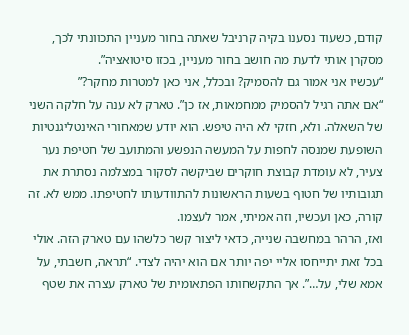קודם, כשעוד נסענו בקיה קרניבל שאתה בחור מעניין התכוונתי לכך, מסקרן אותי לדעת מה חושב בחור מעניין, בכזו סיטואציה”.
“עכשיו אני אמור גם להסמיק? ובכלל, אני כאן למטרות מחקר?”
“אם אתה רגיל להסמיק ממחמאות, אז כן”. טארק לא ענה על חלקה השני של השאלה. ולא, חזקי לא היה טיפש. הוא יודע שמאחורי האינטליגנטיות השופעת שמנסה לחפות על המעשה הנפשע והמתועב של חטיפת נער צעיר, לא עומדת קבוצת חוקרים שביקשה לסקור במצלמה נסתרת את תגובותיו של חטוף בשעות הראשונות להתוודעותו לחטיפתו. ממש לא. זה קורה, כאן ועכשיו, וזה אמיתי, אמר לעצמו.
ואז, הרהר במחשבה שנייה, כדאי ליצור קשר כלשהו עם טארק הזה. אולי בכל זאת יתייחסו אליי יפה יותר אם הוא יהיה לצדי. “תראה, חשבתי, על אמא שלי, על…”. אך התקשחותו הפתאומית של טארק עצרה את שטף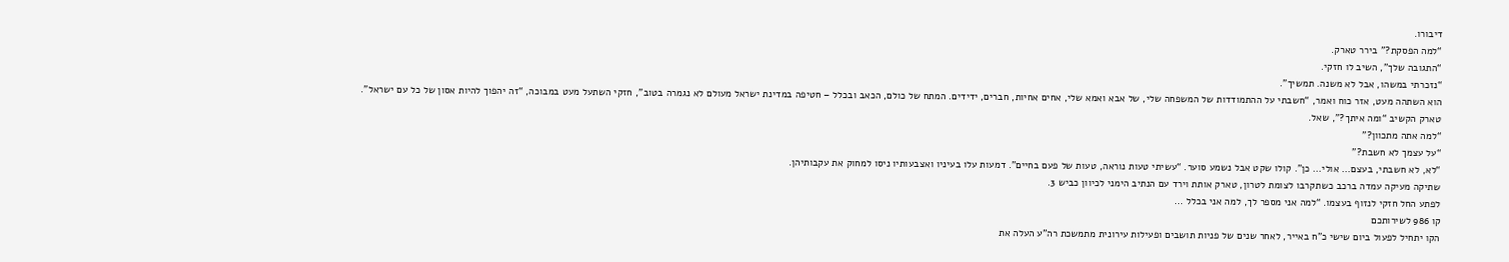דיבורו.
“למה הפסקת?” בירר טארק.
“התגובה שלך”, השיב לו חזקי.
“נזכרתי במשהו, אבל לא משנה. תמשיך”.
הוא השתהה מעט, אזר כוח ואמר, “חשבתי על ההתמודדות של המשפחה שלי, של אבא ואמא שלי, אחים אחיות, חברים, ידידים. המתח של כולם, הכאב ובכלל – חטיפה במדינת ישראל מעולם לא נגמרה בטוב”, חזקי השתעל מעט במבוכה, “זה יהפוך להיות אסון של כל עם ישראל”.
טארק הקשיב “ומה איתך?”, שאל.
“למה אתה מתכוון?”
“על עצמך לא חשבת?”
“לא, לא חשבתי, בעצם… אולי… כן”. קולו שקט אבל נשמע סוער. “עשיתי טעות נוראה, טעות של פעם בחיים”. דמעות עלו בעיניו ואצבעותיו ניסו למחוק את עקבותיהן.
שתיקה מעיקה עמדה ברכב כשתקרבו לצומת לטרון, טארק אותת וירד עם הנתיב הימני לכיוון כביש 3.
לפתע החל חזקי לנזוף בעצמו. “למה אני מספר לך, למה אני בכלל …
קו 986 לשירותכם
הקו יתחיל לפעול ביום שישי כ"ח באייר, לאחר שנים של פניות תושבים ופעילות עירונית מתמשכת רה"ע העלה את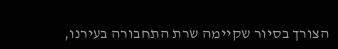הצורך בסיור שקיימה שרת התחבורה בעירנו,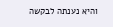והיא נענתה לבקשה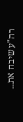רה"ע שיבח את...